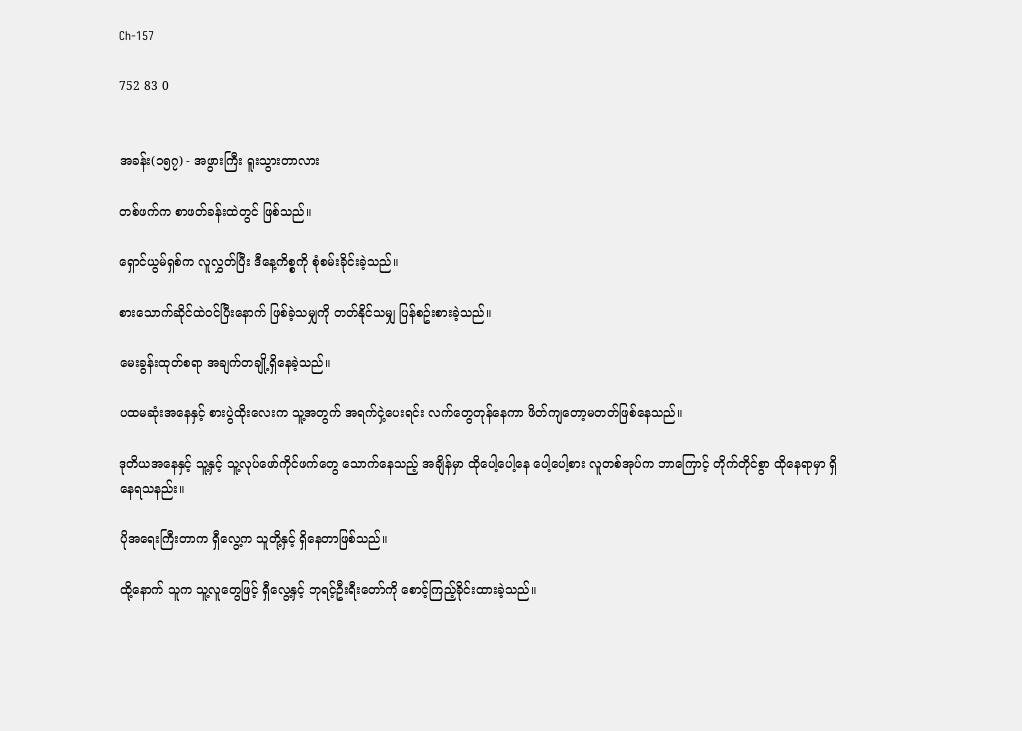Ch-157

752 83 0


အခန်း(၁၅၇) - အဖွားကြီး ရူးသွားတာလား

တစ်ဖက်က စာဖတ်ခန်းထဲတွင် ဖြစ်သည်။

ရှောင်ယွမ်ရှစ်က လူလွှတ်ပြီး ဒီနေ့ကိစ္စကို စုံစမ်းခိုင်းခဲ့သည်။

စားသောက်ဆိုင်ထဲဝင်ပြီးနောက် ဖြစ်ခဲ့သမျှကို တတ်နိုင်သမျှ ပြန်စဥ်းစားခဲ့သည်။

မေးခွန်းထုတ်စရာ အချက်တချို့ရှိနေခဲ့သည်။

ပထမဆုံးအနေနှင့် စားပွဲထိုးလေးက သူ့အတွက် အရက်ငှဲ့ပေးရင်း လက်တွေတုန်နေကာ ဖိတ်ကျတော့မတတ်ဖြစ်နေသည်။

ဒုတိယအနေနှင့် သူ့နှင့် သူ့လုပ်ဖော်ကိုင်ဖက်တွေ သောက်နေသည့် အချိန်မှာ ထိုပေါ့ပေါ့နေ ပေါ့ပေါ့စား လူတစ်အုပ်က ဘာကြောင့် တိုက်တိုင်စွာ ထိုနေရာမှာ ရှိနေရသနည်း။

ပိုအရေးကြီးတာက ရှီလွေ့က သူတို့နှင့် ရှိနေတာဖြစ်သည်။

ထို့နောက် သူက သူ့လူတွေဖြင့် ရှီလွေ့နှင့် ဘုရင့်ဦးရီးတော်ကို စောင့်ကြည့်ခိုင်းထားခဲ့သည်။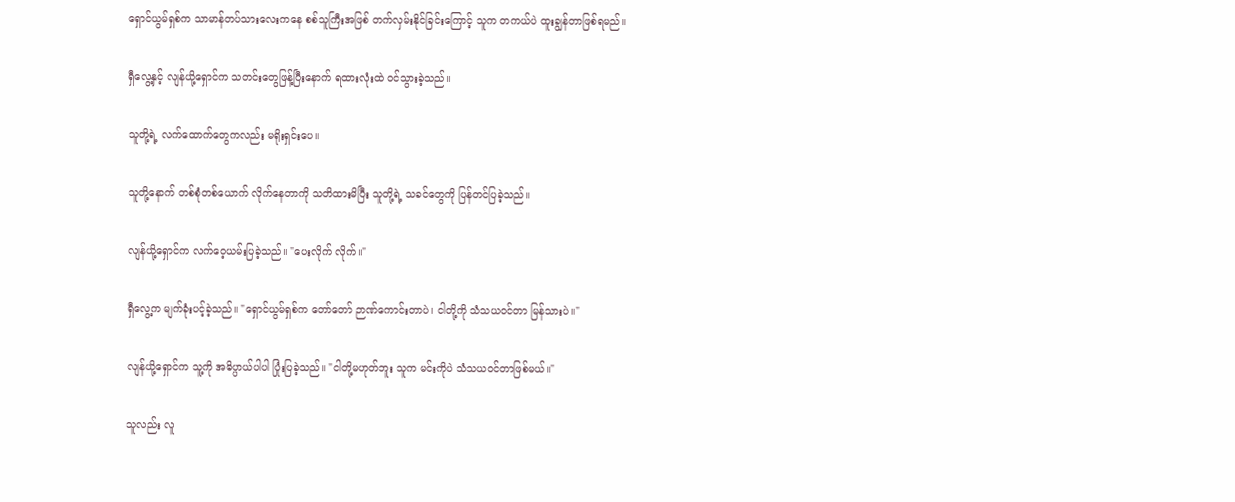ရှောင်ယွမ်ရှစ်က သာမာန်တပ်သားလေးကနေ စစ်သူကြီးအဖြစ် တက်လှမ်းနိုင်ခြင်းကြောင့် သူက တကယ်ပဲ ထူးချွန်တာဖြစ်ရမည်။

ရှီလွေ့နှင့် လျန်ယို့ရှောင်က သတင်းတွေဖြန့်ပြီးနောက် ရထားလုံးထဲ ဝင်သွားခဲ့သည်။

သူတို့ရဲ့ လက်ထောက်တွေကလည်း မရိုးရှင်းပေ။

သူတို့နောက် တစ်စုံတစ်ယောက် လိုက်နေတာကို သတိထားမိပြီး သူတို့ရဲ့ သခင်တွေကို ပြန်တင်ပြခဲ့သည်။

လျန်ယို့ရှောင်က လက်ဝေ့ယမ်းပြခဲ့သည်။ "ပေးလိုက် လိုက်။"

ရှီလွေ့က မျက်ခုံးပင့်ခဲ့သည်။ "ရှောင်ယွမ်ရှစ်က တော်တော် ဉာဏ်ကောင်းတာပဲ၊ ငါတို့ကို သံသယဝင်တာ မြန်သားပဲ။"

လျန်ယို့ရှောင်က သူ့ကို အဓိပ္ပာယ်ပါပါ ပြုံးပြခဲ့သည်။ "ငါတို့မဟုတ်ဘူး သူက မင်းကိုပဲ သံသယဝင်တာဖြစ်မယ်။"

သူလည်း လူ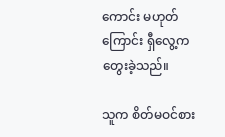ကောင်း မဟုတ်ကြောင်း ရှီလွေ့က တွေးခဲ့သည်။

သူက စိတ်မဝင်စား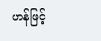ဟန်ဖြင့်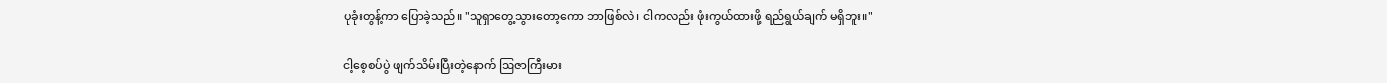ပုခုံးတွန့်ကာ ပြောခဲ့သည်။ "သူရှာတွေ့သွားတော့ကော ဘာဖြစ်လဲ၊ ငါကလည်း ဖုံးကွယ်ထားဖို့ ရည်ရွယ်ချက် မရှိဘူး။"

ငါ့စေ့စပ်ပွဲ ဖျက်သိမ်းပြီးတဲ့နောက် ဩဇာကြီးမား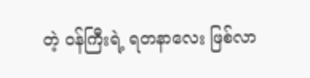တဲ့ ဝန်ကြီးရဲ့ ရတနာလေး ဖြစ်လာ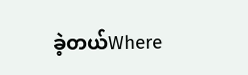ခဲ့တယ်Where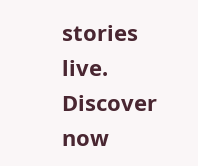stories live. Discover now